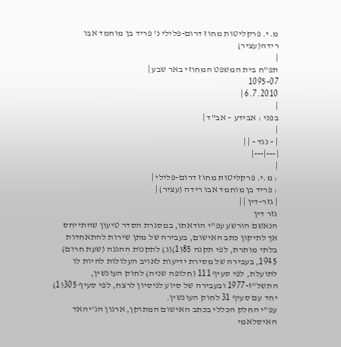מ.י. פרקליטות מחוז דרום-פלילי נ' פריד בן מוחמד אבו רידה(עציר)
|
תפ"ח בית המשפט המחוזי באר שבע |
1095-07
6.7.2010 |
|
בפני : אבידע – אב"ד |
|
| - נגד - | |
|---|---|
|
: מ.י. פרקליטות מחוז דרום-פלילי |
: פריד בן מוחמד אבו רידה (עציר) |
| גזר-דין | |
גזר דין
הנאשם הורשע עפ"י הודאתו, במסגרת הסדר טיעון שהתייחס אך לתיקון כתב האישום, בעבירה של מתן שירות להתאחדות בלתי מותרת, לפי תקנה 85(1)(ג) לתקנות ההגנה (שעת חרום) 1945, בעבירה של מסירת ידיעות לאויב העלולות להיות לו לתועלת, לפי סעיף 111 (חלופה שניה) לחוק העונשין, התשל"ז-1977 ובעבירה של סיוע לניסיון לרצח, לפי סעיף 305(1) יחד עם סעיף 31 לחוק העונשין.
עפ"י החלק הכללי בכתב האישום המתוקן, ארגון הג'יהאד האיסלאמי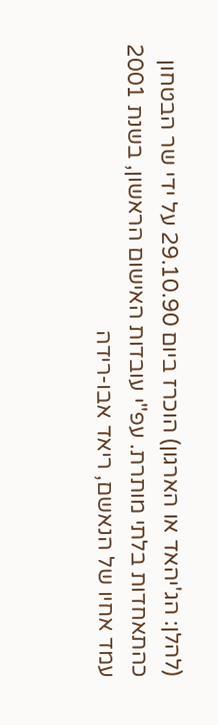(להלן: הג'יהאד או הארגון) הוכרז ביום 29.10.90 על ידי שר הבטחון כהתאחדות בלתי מותרת. עפ"י עובדות האישום הראשון, בשנת 2001 עמד אחיו של הנאשם, ריאד אבו-רידה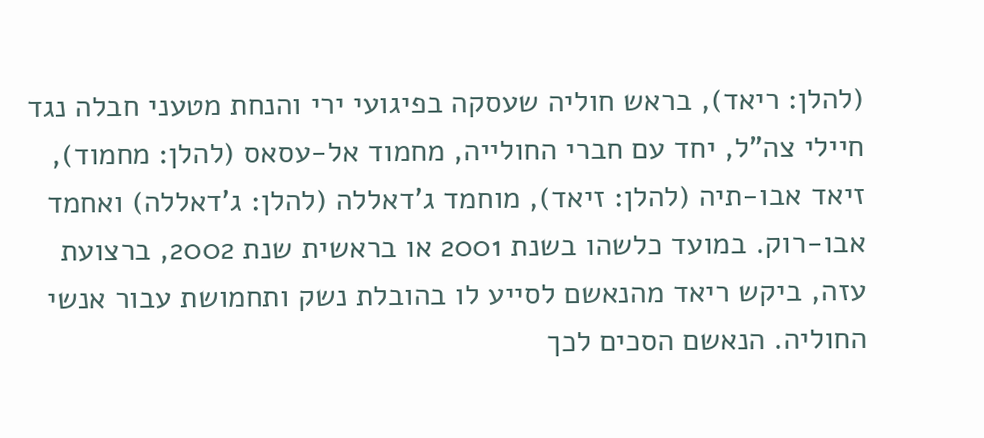(להלן: ריאד), בראש חוליה שעסקה בפיגועי ירי והנחת מטעני חבלה נגד חיילי צה"ל, יחד עם חברי החולייה, מחמוד אל-עסאס (להלן: מחמוד), זיאד אבו-תיה (להלן: זיאד), מוחמד ג'דאללה (להלן: ג'דאללה) ואחמד אבו-רוק. במועד כלשהו בשנת 2001 או בראשית שנת 2002, ברצועת עזה, ביקש ריאד מהנאשם לסייע לו בהובלת נשק ותחמושת עבור אנשי החוליה. הנאשם הסכים לכך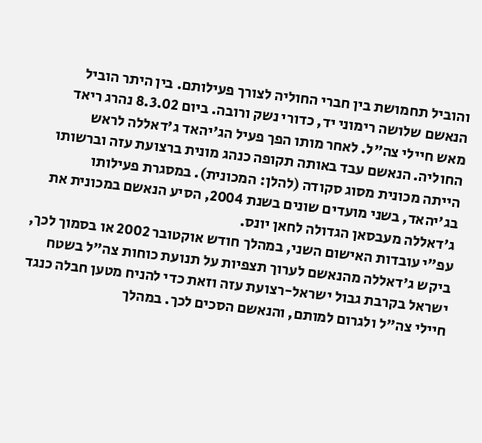והוביל תחמושת בין חברי החוליה לצורך פעילותם. בין היתר הוביל הנאשם שלושה רימוני יד, כדורי נשק ורובה. ביום 8.3.02 נהרג ריאד מאש חיילי צה"ל. לאחר מותו הפך פעיל הג'יהאד ג'דאללה לראש החוליה. הנאשם עבד באותה תקופה כנהג מונית ברצועת עזה וברשותו הייתה מכונית מסוג סקודה (להלן: המכונית). במסגרת פעילותו בג'יהאד, בשני מועדים שונים בשנת 2004, הסיע הנאשם במכונית את ג'דאללה מעבסאן הגדולה לחאן יונס.
עפ"י עובדות האישום השני, במהלך חודש אוקטובר 2002 או בסמוך לכך, ביקש ג'דאללה מהנאשם לערוך תצפיות על תנועת כוחות צה"ל בשטח ישראל בקרבת גבול ישראל-רצועת עזה וזאת כדי להניח מטען חבלה כנגד חיילי צה"ל ולגרום למותם, והנאשם הסכים לכך. במהלך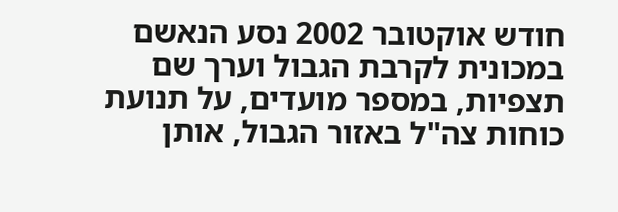חודש אוקטובר 2002 נסע הנאשם במכונית לקרבת הגבול וערך שם תצפיות, במספר מועדים, על תנועת כוחות צה"ל באזור הגבול, אותן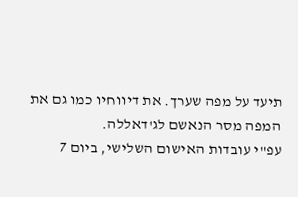תיעד על מפה שערך. את דיווחיו כמו גם את המפה מסר הנאשם לג'דאללה.
עפ"י עובדות האישום השלישי, ביום 7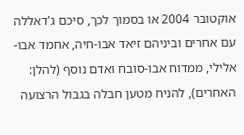אוקטובר 2004 או בסמוך לכך, סיכם ג'דאללה עם אחרים וביניהם זיאד אבו-חיה, אחמד אבו-אלילי, ממדוח אבו-סובח ואדם נוסף (להלן: האחרים), להניח מטען חבלה בגבול הרצועה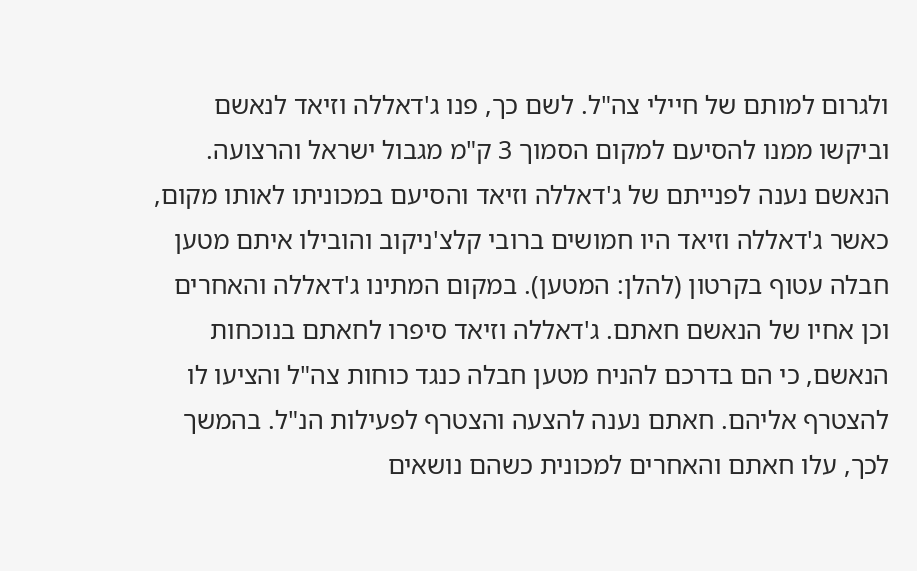ולגרום למותם של חיילי צה"ל. לשם כך, פנו ג'דאללה וזיאד לנאשם וביקשו ממנו להסיעם למקום הסמוך 3 ק"מ מגבול ישראל והרצועה. הנאשם נענה לפנייתם של ג'דאללה וזיאד והסיעם במכוניתו לאותו מקום, כאשר ג'דאללה וזיאד היו חמושים ברובי קלצ'ניקוב והובילו איתם מטען חבלה עטוף בקרטון (להלן: המטען). במקום המתינו ג'דאללה והאחרים וכן אחיו של הנאשם חאתם. ג'דאללה וזיאד סיפרו לחאתם בנוכחות הנאשם, כי הם בדרכם להניח מטען חבלה כנגד כוחות צה"ל והציעו לו להצטרף אליהם. חאתם נענה להצעה והצטרף לפעילות הנ"ל. בהמשך לכך, עלו חאתם והאחרים למכונית כשהם נושאים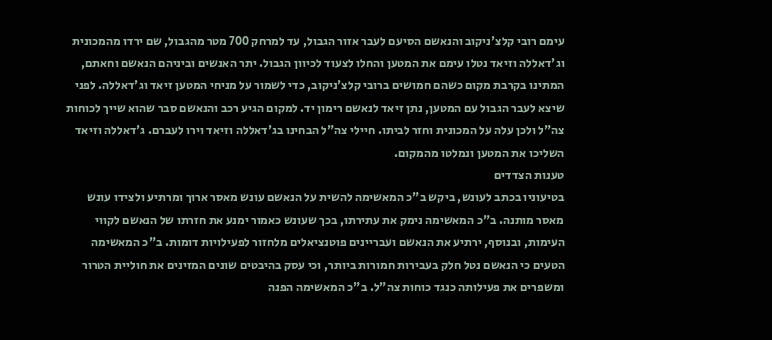עימם רובי קלצ'ניקוב והנאשם הסיעם לעבר אזור הגבול, עד למרחק 700 מטר מהגבול, שם ירדו מהמכונית וג'דאללה וזיאד נטלו עימם את המטען והחלו לצעוד לכיוון הגבול. יתר האנשים וביניהם הנאשם וחאתם, המתינו בקרבת מקום כשהם חמושים ברובי קלצ'ניקוב, כדי לשמור על מניחי המטען זיאד וג'דאללה. לפני שיצא לעבר הגבול עם המטען, נתן זיאד לנאשם רימון יד. למקום הגיע רכב והנאשם סבר שהוא שייך לכוחות צה"ל ולכן עלה על המכונית וחזר לביתו. חיילי צה"ל הבחינו בג'דאללה וזיאד וירו לעברם. ג'דאללה וזיאד השליכו את המטען ונמלטו מהמקום.
טענות הצדדים
בטיעוניו בכתב לעונש, ביקש ב"כ המאשימה להשית על הנאשם עונש מאסר ארוך ומרתיע ולצידו עונש מאסר מותנה. ב"כ המאשימה נימק את עתירתו, בכך שעונש כאמור ימנע את חזרתו של הנאשם לקווי העימות, ובנוסף, ירתיע את הנאשם ועבריינים פוטנציאלים מלחזור לפעילויות דומות. ב"כ המאשימה הטעים כי הנאשם נטל חלק בעבירות חמורות ביותר, וכי עסק בהיבטים שונים המזינים את חוליית הטרור ומשפרים את פעילותה כנגד כוחות צה"ל. ב"כ המאשימה הפנה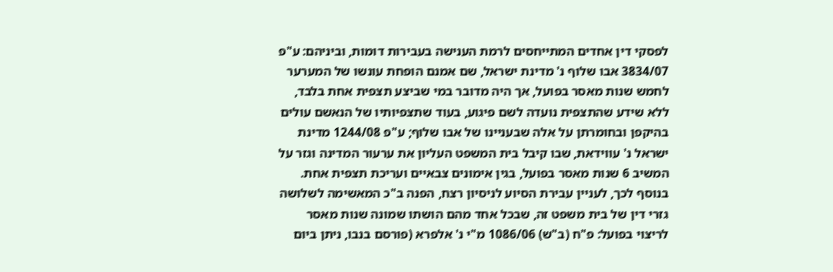לפסקי דין אחדים המתייחסים לרמת הענישה בעבירות דומות, וביניהם: ע"פ 3834/07 אבו שלוף נ' מדינת ישראל, שם אמנם הופחת עונשו של המערער לחמש שנות מאסר בפועל, אך היה מדובר במי שביצע תצפית אחת בלבד, ללא שידע שהתצפית נועדה לשם פיגוע, בעוד שתצפיותיו של הנאשם עולים בהיקפן ובחומרתן על אלה שבעניינו של אבו שלוף; ע"פ 1244/08 מדינת ישראל נ' עווידאת, שבו קיבל בית המשפט העליון את ערעור המדינה וגזר על המשיב 6 שנות מאסר בפועל, בגין אימונים צבאיים ועריכת תצפית אחת. בנוסף לכך, לעניין עבירת הסיוע לניסיון רצח, הפנה ב"כ המאשימה לשלושה גזרי דין של בית משפט זה, שבכל אחד מהם הושתו שמונה שנות מאסר לריצוי בפועל: פ"ח (ב"ש) 1086/06 מ"י נ' אלפרא (פורסם בנבו, ניתן ביום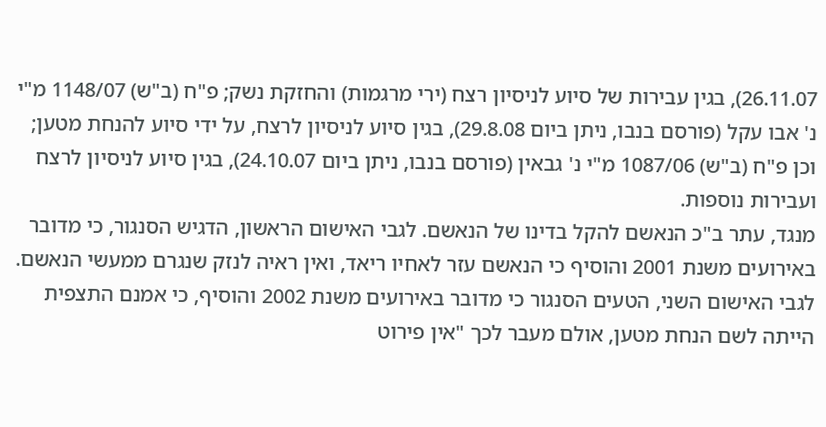26.11.07), בגין עבירות של סיוע לניסיון רצח (ירי מרגמות) והחזקת נשק; פ"ח (ב"ש) 1148/07 מ"י נ' אבו עקל (פורסם בנבו, ניתן ביום 29.8.08), בגין סיוע לניסיון לרצח, על ידי סיוע להנחת מטען; וכן פ"ח (ב"ש) 1087/06 מ"י נ' גבאין (פורסם בנבו, ניתן ביום 24.10.07), בגין סיוע לניסיון לרצח ועבירות נוספות.
מנגד, עתר ב"כ הנאשם להקל בדינו של הנאשם. לגבי האישום הראשון, הדגיש הסנגור, כי מדובר באירועים משנת 2001 והוסיף כי הנאשם עזר לאחיו ריאד, ואין ראיה לנזק שנגרם ממעשי הנאשם. לגבי האישום השני, הטעים הסנגור כי מדובר באירועים משנת 2002 והוסיף, כי אמנם התצפית הייתה לשם הנחת מטען, אולם מעבר לכך "אין פירוט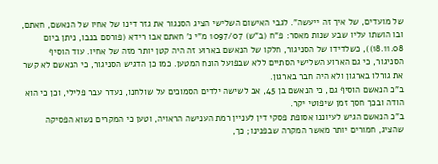של מועדים, של איך זה ייעשה". לגבי האישום השלישי הציג הסנגור את גזר דינו של אחיו של הנאשם, חאתם, ובו הושתו עליו שבע שנות מאסר: פ"ח (ב"ש) 1097/07 מ"י נ' חאתם אבו רידא (פורסם בנבו, ניתן ביום 18.11.08)), כשלדידו של הסניגור, חלקו של הנאשם בארוע זה היה קטן יותר מזה של אחיו. עוד הוסיף הסניגור, כי גם הארוע השלישי הסתיים ללא שבפועל הונח המטען. כמו כן הדגיש הסניגור, כי הנאשם לא קשר את גורלו בארגון ולא היה חבר בארגון.
ב"כ הנאשם הוסיף גם, כי הנאשם בן 45, אב לשישה ילדים הסמוכים על שולחנו, נעדר עבר פלילי, וכן כי הוא הודה ובכך חסך זמן שיפוטי יקר.
ב"כ הנאשם הגיש לעיוננו אסופת פסקי דין לעניין רמת הענישה הראויה, וטען כי המקרים נשוא הפסיקה שהציג, חמורים יותר מאשר המקרה שבפנינו; כך,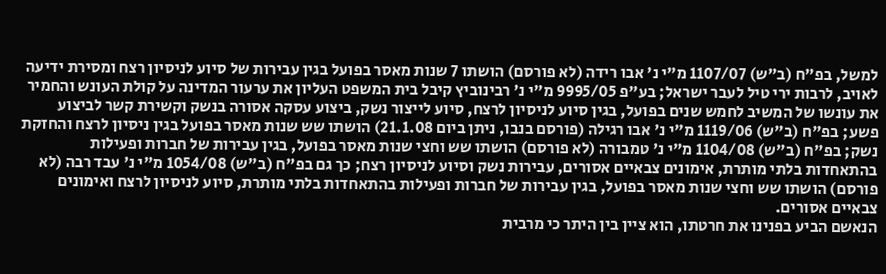למשל, בפ"ח (ב"ש) 1107/07 מ"י נ' אבו רידה (לא פורסם) הושתו 7 שנות מאסר בפועל בגין עבירות של סיוע לניסיון רצח ומסירת ידיעה לאויב, לרבות ירי טיל לעבר ישראל; בע"פ 9995/05 מ"י נ' רבינוביץ קיבל בית המשפט העליון את ערעור המדינה על קולת העונש והחמיר את עונשו של המשיב לחמש שנים בפועל, בגין סיוע לניסיון לרצח, סיוע לייצור נשק, ביצוע עסקה אסורה בנשק וקשירת קשר לביצוע פשע; בפ"ח (ב"ש) 1119/06 מ"י נ' אבו רגילה (פורסם בנבו, ניתן ביום 21.1.08) הושתו שש שנות מאסר בפועל בגין ניסיון לרצח והחזקת נשק; בפ"ח (ב"ש) 1104/08 מ"י נ' טמבורה (לא פורסם) הושתו שש וחצי שנות מאסר בפועל, בגין עבירות של חברות ופעילות בהתאחדות בלתי מותרת, אימונים צבאיים אסורים, עבירות נשק וסיוע לניסיון רצח; כך גם בפ"ח (ב"ש) 1054/08 מ"י נ' עבד רבה (לא פורסם) הושתו שש וחצי שנות מאסר בפועל, בגין עבירות של חברות ופעילות בהתאחדות בלתי מותרת, סיוע לניסיון לרצח ואימונים צבאיים אסורים.
הנאשם הביע בפנינו את חרטתו, הוא ציין בין היתר כי מרבית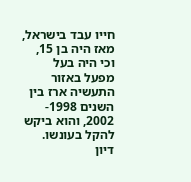חייו עבד בישראל, מאז היה בן 15, וכי היה בעל מפעל באזור התעשיה ארז בין השנים 1998- 2002, והוא ביקש להקל בעונשו.
דיון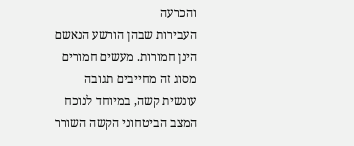והכרעה
העבירות שבהן הורשע הנאשם הינן חמורות. מעשים חמורים מסוג זה מחייבים תגובה עונשית קשה, במיוחד לנוכח המצב הביטחוני הקשה השורר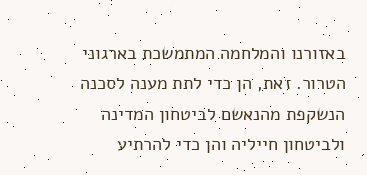באזורנו והמלחמה המתמשכת בארגוני הטרור. זאת, הן כדי לתת מענה לסכנה הנשקפת מהנאשם לביטחון המדינה ולביטחון חייליה והן כדי להרתיע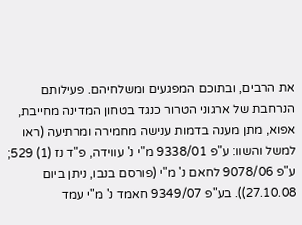את הרבים, ובתוכם המפגעים ומשלחיהם. פעילותם הנרחבת של ארגוני הטרור כנגד בטחון המדינה מחייבת, אפוא, מתן מענה בדמות ענישה מחמירה ומרתיעה (ראו למשל והשוו: ע"פ 9338/01 מ"י נ' עווידה, פ"ד נז (1) 529; ע"פ 9078/06 לחאם נ' מ"י (פורסם בנבו, ניתן ביום 27.10.08)). בע"פ 9349/07 חאמד נ' מ"י עמד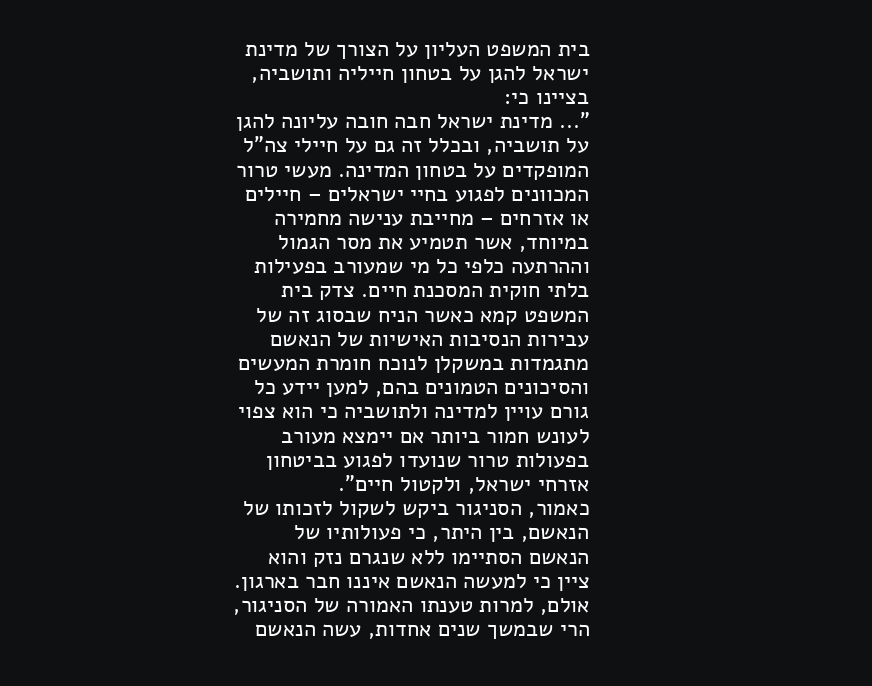בית המשפט העליון על הצורך של מדינת ישראל להגן על בטחון חייליה ותושביה, בציינו כי:
"... מדינת ישראל חבה חובה עליונה להגן על תושביה, ובכלל זה גם על חיילי צה"ל המופקדים על בטחון המדינה. מעשי טרור המכוונים לפגוע בחיי ישראלים – חיילים או אזרחים – מחייבת ענישה מחמירה במיוחד, אשר תטמיע את מסר הגמול וההרתעה כלפי כל מי שמעורב בפעילות בלתי חוקית המסכנת חיים. צדק בית המשפט קמא כאשר הניח שבסוג זה של עבירות הנסיבות האישיות של הנאשם מתגמדות במשקלן לנוכח חומרת המעשים והסיכונים הטמונים בהם, למען יידע כל גורם עויין למדינה ולתושביה כי הוא צפוי לעונש חמור ביותר אם יימצא מעורב בפעולות טרור שנועדו לפגוע בביטחון אזרחי ישראל, ולקטול חיים".
כאמור, הסניגור ביקש לשקול לזכותו של הנאשם, בין היתר, כי פעולותיו של הנאשם הסתיימו ללא שנגרם נזק והוא ציין כי למעשה הנאשם איננו חבר בארגון.
אולם, למרות טענתו האמורה של הסניגור, הרי שבמשך שנים אחדות, עשה הנאשם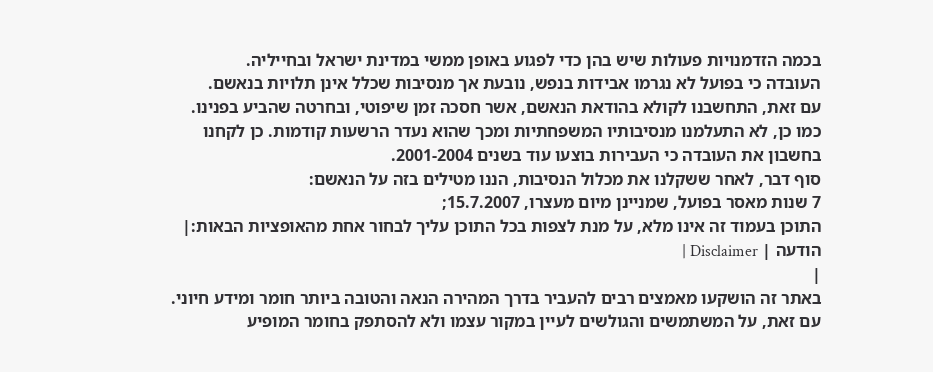בכמה הזדמנויות פעולות שיש בהן כדי לפגוע באופן ממשי במדינת ישראל ובחייליה.
העובדה כי בפועל לא נגרמו אבידות בנפש, נובעת אך מנסיבות שכלל אינן תלויות בנאשם.
עם זאת, התחשבנו לקולא בהודאת הנאשם, אשר חסכה זמן שיפוטי, ובחרטה שהביע בפנינו. כמו כן, לא התעלמנו מנסיבותיו המשפחתיות ומכך שהוא נעדר הרשעות קודמות. כן לקחנו בחשבון את העובדה כי העבירות בוצעו עוד בשנים 2001-2004.
סוף דבר, לאחר ששקלנו את מכלול הנסיבות, הננו מטילים בזה על הנאשם:
7 שנות מאסר בפועל, שמניינן מיום מעצרו, 15.7.2007;
התוכן בעמוד זה אינו מלא, על מנת לצפות בכל התוכן עליך לבחור אחת מהאופציות הבאות:| הודעה | Disclaimer |
|
באתר זה הושקעו מאמצים רבים להעביר בדרך המהירה הנאה והטובה ביותר חומר ומידע חיוני. עם זאת, על המשתמשים והגולשים לעיין במקור עצמו ולא להסתפק בחומר המופיע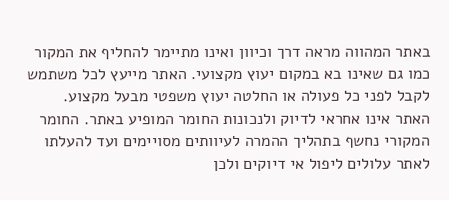באתר המהווה מראה דרך וכיוון ואינו מתיימר להחליף את המקור כמו גם שאינו בא במקום יעוץ מקצועי. האתר מייעץ לכל משתמש לקבל לפני כל פעולה או החלטה יעוץ משפטי מבעל מקצוע. האתר אינו אחראי לדיוק ולנכונות החומר המופיע באתר. החומר המקורי נחשף בתהליך ההמרה לעיוותים מסויימים ועד להעלתו לאתר עלולים ליפול אי דיוקים ולכן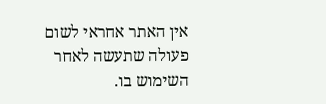אין האתר אחראי לשום פעולה שתעשה לאחר השימוש בו.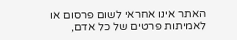האתר אינו אחראי לשום פרסום או לאמיתות פרטים של כל אדם,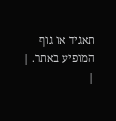תאגיד או גוף המופיע באתר. |
|